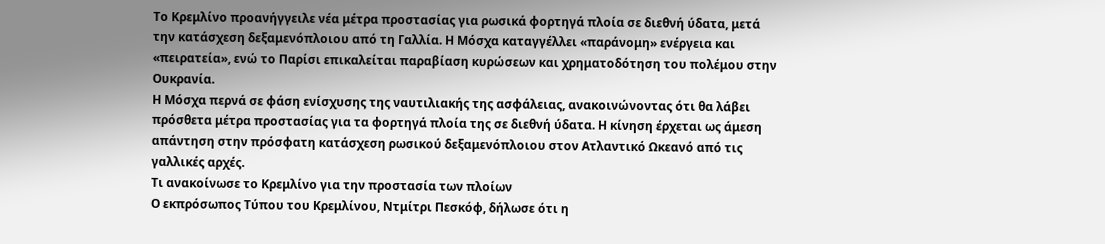Το Κρεμλίνο προανήγγειλε νέα μέτρα προστασίας για ρωσικά φορτηγά πλοία σε διεθνή ύδατα, μετά την κατάσχεση δεξαμενόπλοιου από τη Γαλλία. Η Μόσχα καταγγέλλει «παράνομη» ενέργεια και «πειρατεία», ενώ το Παρίσι επικαλείται παραβίαση κυρώσεων και χρηματοδότηση του πολέμου στην Ουκρανία.
Η Μόσχα περνά σε φάση ενίσχυσης της ναυτιλιακής της ασφάλειας, ανακοινώνοντας ότι θα λάβει πρόσθετα μέτρα προστασίας για τα φορτηγά πλοία της σε διεθνή ύδατα. Η κίνηση έρχεται ως άμεση απάντηση στην πρόσφατη κατάσχεση ρωσικού δεξαμενόπλοιου στον Ατλαντικό Ωκεανό από τις γαλλικές αρχές.
Τι ανακοίνωσε το Κρεμλίνο για την προστασία των πλοίων
Ο εκπρόσωπος Τύπου του Κρεμλίνου, Ντμίτρι Πεσκόφ, δήλωσε ότι η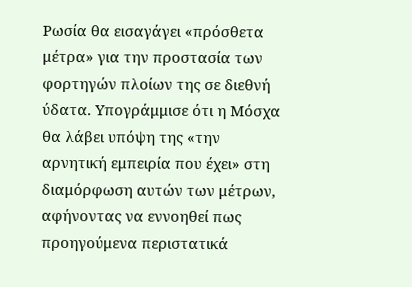Ρωσία θα εισαγάγει «πρόσθετα μέτρα» για την προστασία των φορτηγών πλοίων της σε διεθνή ύδατα. Υπογράμμισε ότι η Μόσχα θα λάβει υπόψη της «την αρνητική εμπειρία που έχει» στη διαμόρφωση αυτών των μέτρων, αφήνοντας να εννοηθεί πως προηγούμενα περιστατικά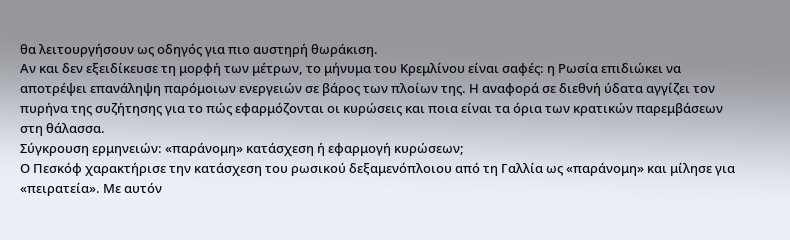θα λειτουργήσουν ως οδηγός για πιο αυστηρή θωράκιση.
Αν και δεν εξειδίκευσε τη μορφή των μέτρων, το μήνυμα του Κρεμλίνου είναι σαφές: η Ρωσία επιδιώκει να αποτρέψει επανάληψη παρόμοιων ενεργειών σε βάρος των πλοίων της. Η αναφορά σε διεθνή ύδατα αγγίζει τον πυρήνα της συζήτησης για το πώς εφαρμόζονται οι κυρώσεις και ποια είναι τα όρια των κρατικών παρεμβάσεων στη θάλασσα.
Σύγκρουση ερμηνειών: «παράνομη» κατάσχεση ή εφαρμογή κυρώσεων;
Ο Πεσκόφ χαρακτήρισε την κατάσχεση του ρωσικού δεξαμενόπλοιου από τη Γαλλία ως «παράνομη» και μίλησε για «πειρατεία». Με αυτόν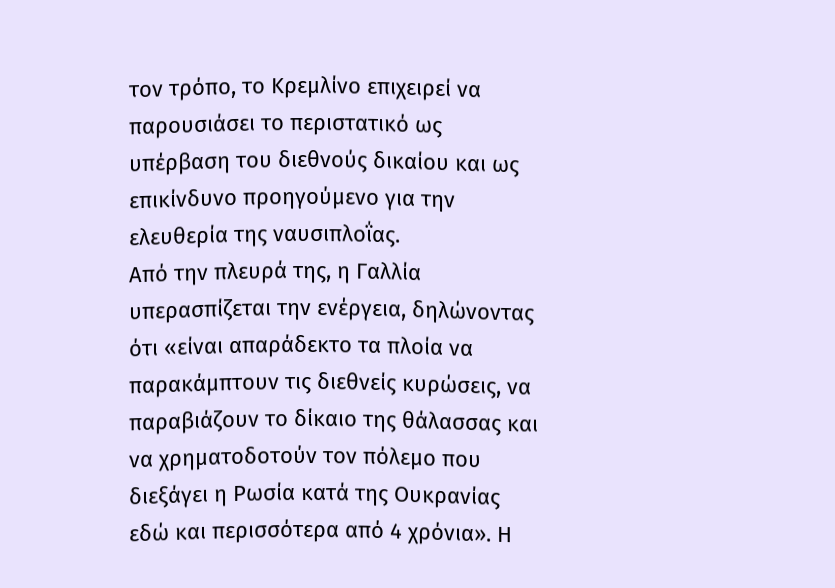τον τρόπο, το Κρεμλίνο επιχειρεί να παρουσιάσει το περιστατικό ως υπέρβαση του διεθνούς δικαίου και ως επικίνδυνο προηγούμενο για την ελευθερία της ναυσιπλοΐας.
Από την πλευρά της, η Γαλλία υπερασπίζεται την ενέργεια, δηλώνοντας ότι «είναι απαράδεκτο τα πλοία να παρακάμπτουν τις διεθνείς κυρώσεις, να παραβιάζουν το δίκαιο της θάλασσας και να χρηματοδοτούν τον πόλεμο που διεξάγει η Ρωσία κατά της Ουκρανίας εδώ και περισσότερα από 4 χρόνια». Η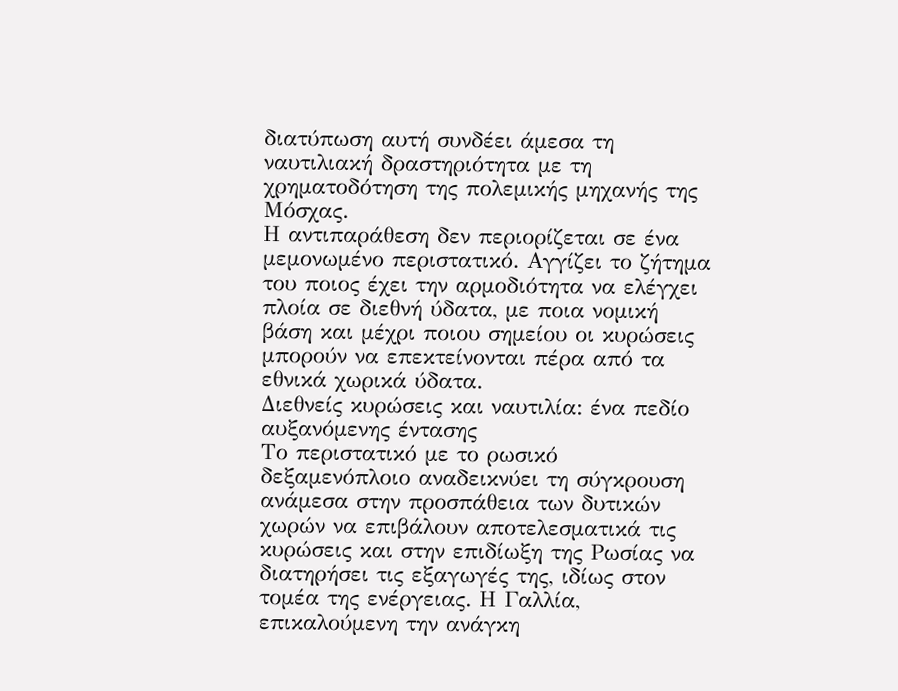διατύπωση αυτή συνδέει άμεσα τη ναυτιλιακή δραστηριότητα με τη χρηματοδότηση της πολεμικής μηχανής της Μόσχας.
Η αντιπαράθεση δεν περιορίζεται σε ένα μεμονωμένο περιστατικό. Αγγίζει το ζήτημα του ποιος έχει την αρμοδιότητα να ελέγχει πλοία σε διεθνή ύδατα, με ποια νομική βάση και μέχρι ποιου σημείου οι κυρώσεις μπορούν να επεκτείνονται πέρα από τα εθνικά χωρικά ύδατα.
Διεθνείς κυρώσεις και ναυτιλία: ένα πεδίο αυξανόμενης έντασης
Το περιστατικό με το ρωσικό δεξαμενόπλοιο αναδεικνύει τη σύγκρουση ανάμεσα στην προσπάθεια των δυτικών χωρών να επιβάλουν αποτελεσματικά τις κυρώσεις και στην επιδίωξη της Ρωσίας να διατηρήσει τις εξαγωγές της, ιδίως στον τομέα της ενέργειας. Η Γαλλία, επικαλούμενη την ανάγκη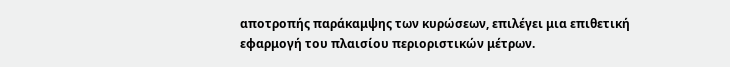αποτροπής παράκαμψης των κυρώσεων, επιλέγει μια επιθετική εφαρμογή του πλαισίου περιοριστικών μέτρων.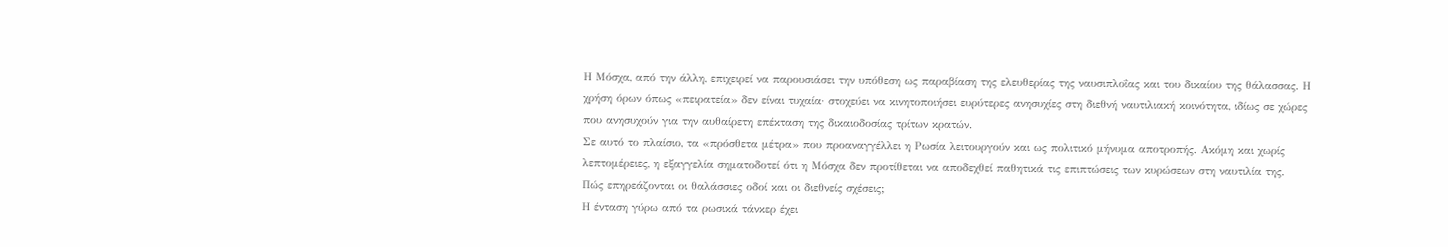Η Μόσχα, από την άλλη, επιχειρεί να παρουσιάσει την υπόθεση ως παραβίαση της ελευθερίας της ναυσιπλοΐας και του δικαίου της θάλασσας. Η χρήση όρων όπως «πειρατεία» δεν είναι τυχαία· στοχεύει να κινητοποιήσει ευρύτερες ανησυχίες στη διεθνή ναυτιλιακή κοινότητα, ιδίως σε χώρες που ανησυχούν για την αυθαίρετη επέκταση της δικαιοδοσίας τρίτων κρατών.
Σε αυτό το πλαίσιο, τα «πρόσθετα μέτρα» που προαναγγέλλει η Ρωσία λειτουργούν και ως πολιτικό μήνυμα αποτροπής. Ακόμη και χωρίς λεπτομέρειες, η εξαγγελία σηματοδοτεί ότι η Μόσχα δεν προτίθεται να αποδεχθεί παθητικά τις επιπτώσεις των κυρώσεων στη ναυτιλία της.
Πώς επηρεάζονται οι θαλάσσιες οδοί και οι διεθνείς σχέσεις;
Η ένταση γύρω από τα ρωσικά τάνκερ έχει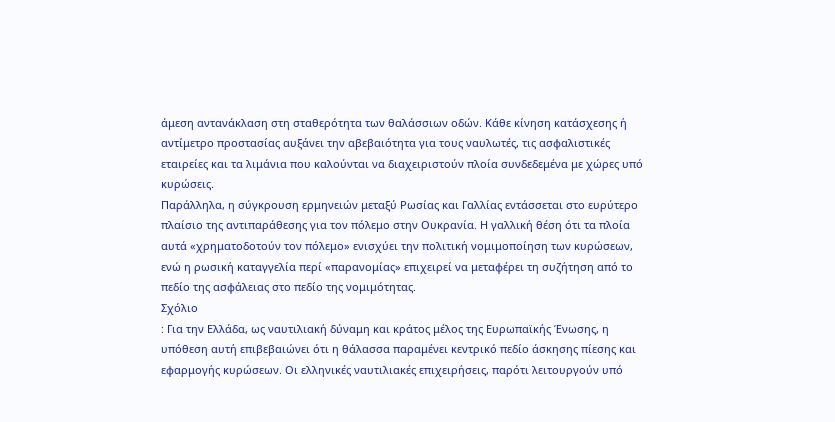άμεση αντανάκλαση στη σταθερότητα των θαλάσσιων οδών. Κάθε κίνηση κατάσχεσης ή αντίμετρο προστασίας αυξάνει την αβεβαιότητα για τους ναυλωτές, τις ασφαλιστικές εταιρείες και τα λιμάνια που καλούνται να διαχειριστούν πλοία συνδεδεμένα με χώρες υπό κυρώσεις.
Παράλληλα, η σύγκρουση ερμηνειών μεταξύ Ρωσίας και Γαλλίας εντάσσεται στο ευρύτερο πλαίσιο της αντιπαράθεσης για τον πόλεμο στην Ουκρανία. Η γαλλική θέση ότι τα πλοία αυτά «χρηματοδοτούν τον πόλεμο» ενισχύει την πολιτική νομιμοποίηση των κυρώσεων, ενώ η ρωσική καταγγελία περί «παρανομίας» επιχειρεί να μεταφέρει τη συζήτηση από το πεδίο της ασφάλειας στο πεδίο της νομιμότητας.
Σχόλιο
: Για την Ελλάδα, ως ναυτιλιακή δύναμη και κράτος μέλος της Ευρωπαϊκής Ένωσης, η υπόθεση αυτή επιβεβαιώνει ότι η θάλασσα παραμένει κεντρικό πεδίο άσκησης πίεσης και εφαρμογής κυρώσεων. Οι ελληνικές ναυτιλιακές επιχειρήσεις, παρότι λειτουργούν υπό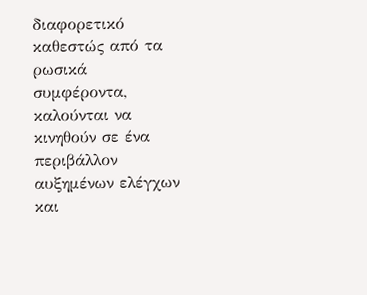διαφορετικό καθεστώς από τα ρωσικά συμφέροντα, καλούνται να κινηθούν σε ένα περιβάλλον αυξημένων ελέγχων και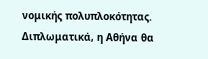νομικής πολυπλοκότητας. Διπλωματικά, η Αθήνα θα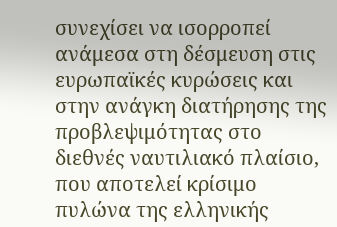συνεχίσει να ισορροπεί ανάμεσα στη δέσμευση στις ευρωπαϊκές κυρώσεις και στην ανάγκη διατήρησης της προβλεψιμότητας στο διεθνές ναυτιλιακό πλαίσιο, που αποτελεί κρίσιμο πυλώνα της ελληνικής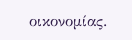οικονομίας.